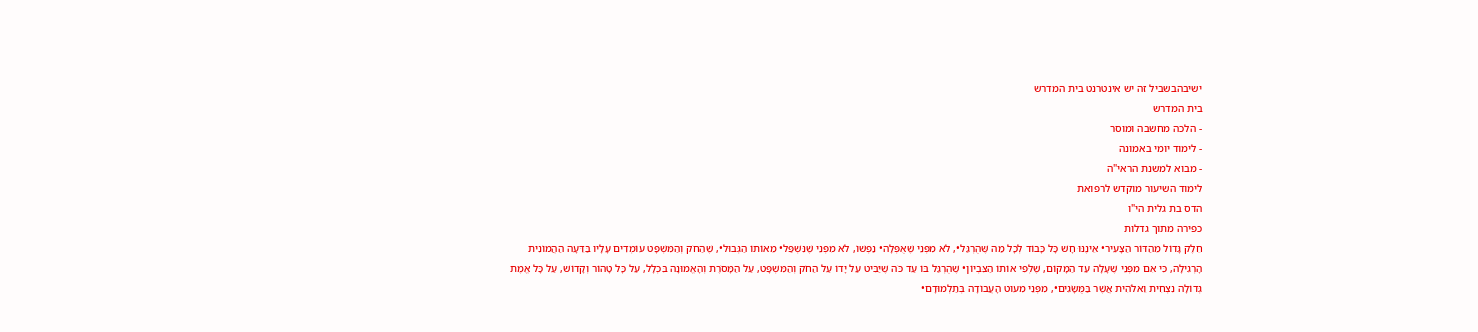ישיבהבשביל זה יש אינטרנט בית המדרש
בית המדרש
- הלכה מחשבה ומוסר
- לימוד יומי באמונה
- מבוא למשנת הראי"ה
לימוד השיעור מוקדש לרפואת
הדס בת גלית הי"ו
כפירה מתוך גדלות
חֵלֶק גָּדוֹל מֵהַדּוֹר הַצָּעִיר• אֵינֶנּוּ חָשׁ כָּל כָּבוֹד לְכָל מַה שֶּׁהֻרְגַּל•, לֹא מִפְּנֵי שֶׁאֻפְּלָה• נַפְשׁוֹ, לֹא מִפְּנֵי שֶׁנִּשְׁפַּל• מֵאוֹתוֹ הַגְּבוּל•, שֶׁהַחֹק וְהַמִּשְׁפָּט עוֹמְדִים עָלָיו בַּדֵּעָה הַהֲמוֹנִית הָרְגִילָה, כִּי אִם מִפְּנֵי שֶׁעָלָה עַד הַמָּקוֹם, שֶׁלְּפִי אוֹתוֹ הַצִּבְיוֹן• שֶׁהֻרְגַּל בּוֹ עַד כֹּה שֶׁיַּבִּיט עַל יָדוֹ עַל הַחֹק וְהַמִּשְׁפָּט, עַל הַמָּסֹרֶת וְהָאֱמוּנָה בִּכְלָל, עַל כָּל טָהוֹר וְקָדוֹשׁ, עַל כָּל אֱמֶת גְּדוֹלָה נִצְחִית וֵאלֹהִית אֲשֶׁר בַּמֻּשָּׂגִים•, מִפְּנֵי מִעוּט הָעֲבוֹדָה בְּתַלְמוּדָם•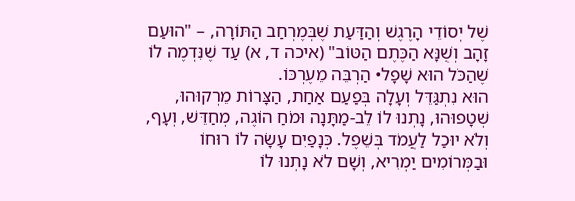שֶׁל יְסוֹדֵי הָרֶגֶשׁ וְהַדַּעַת שֶׁבְּמֶרְחַב הַתּוֹרָה, – "הוּעַם זָהָב וְשֻׁנָּא הַכֶּתֶם הַטּוֹב" (איכה ד, א) עַד שֶׁנִּדְמֶה לוֹ שֶׁהַכֹּל הוּא שָׁפָל• הַרְבֵּה מֵעֶרְכּוֹ.
הוּא נִתְגַּדֵּל וְעָלָה בְּפַעַם אַחַת, הַצָּרוֹת מֵרְקוּהוּ, שְׁטָפוּהוּ, נָתְנוּ לוֹ לֵב-מַתָּנָה וּמֹחַ הוֹגֶה, מְחַדֵּשׁ, וְעָף, וְלֹא יוּכַל לַעֲמֹד בְּשֵׁפֶל. כְּנָפַיִם עָשָׂה לוֹ רוּחוֹ וּבַמְּרוֹמִים יַמְרִיא, וְשָׁם לֹא נָתְנוּ לוֹ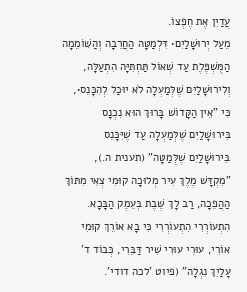עֲדַיִן אֶת חֶפְצוֹ.
מֵעַל יְרוּשָׁלַיִם• דִּלְמַטָּה הַחֲרֵבָה וְהַשּׁוֹמֵמָה הַמֻּשְׁפֶּלֶת עַד שְׁאוֹל תַּחְתִּיָּה הִתְעַלָּה, וְלִירוּשָׁלַיִם שֶׁלְּמַעְלָה לֹא יוּכַל לְהִכָּנֵס•, כִּי "אֵין הַקָּדוֹשׁ בָּרוּךְ הוּא נִכְנָס בִּירוּשָׁלַיִם שֶׁלְּמַעְלָה עַד שֶׁיִּכָּנֵס בִּירוּשָׁלַיִם שֶׁלְּמַטָּה" (תענית ה.), "מִקְדָּשׁ מֶלֶךְ עִיר מְלוּכָה קוּמִי צְאִי מִתּוֹךְ הַהֲפֵכָה, רַב לָךְ שֶׁבֶת בְּעֵמֶק הַבָּכָא. הִתְעוֹרְרִי הִתְעוֹרְרִי כִּי בָא אוֹרֵךְ קוּמִי אוֹרִי, עוּרִי עוּרִי שִׁיר דַּבֵּרִי, כְּבוֹד ד' עָלַיִךְ נִגְלָה" (פיוט 'לכה דודי'.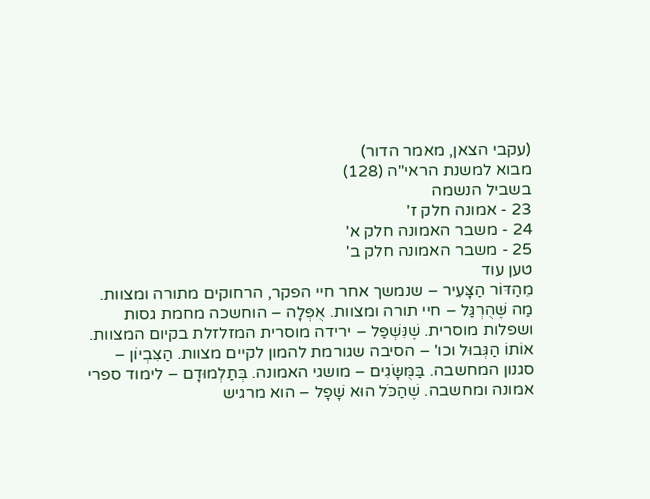(עקבי הצאן, מאמר הדור)
מבוא למשנת הראי"ה (128)
בשביל הנשמה
23 - אמונה חלק ז'
24 - משבר האמונה חלק א'
25 - משבר האמונה חלק ב'
טען עוד
מֵהַדּוֹר הַצָּעִיר – שנמשך אחר חיי הפקר, הרחוקים מתורה ומצוות. מַה שֶּׁהֻרְגַּל – חיי תורה ומצוות. אֻפְּלָה – הוחשכה מחמת גסות ושפלות מוסרית. שֶׁנִּשְׁפַּל – ירידה מוסרית המזלזלת בקיום המצוות. אוֹתוֹ הַגְּבוּל וכו' – הסיבה שגורמת להמון לקיים מצוות. הַצִּבְיוֹן – סגנון המחשבה. בַּמֻּשָּׂגִים – מושגי האמונה. בְּתַלְמוּדָם – לימוד ספרי אמונה ומחשבה. שֶׁהַכֹּל הוּא שָׁפָל – הוא מרגיש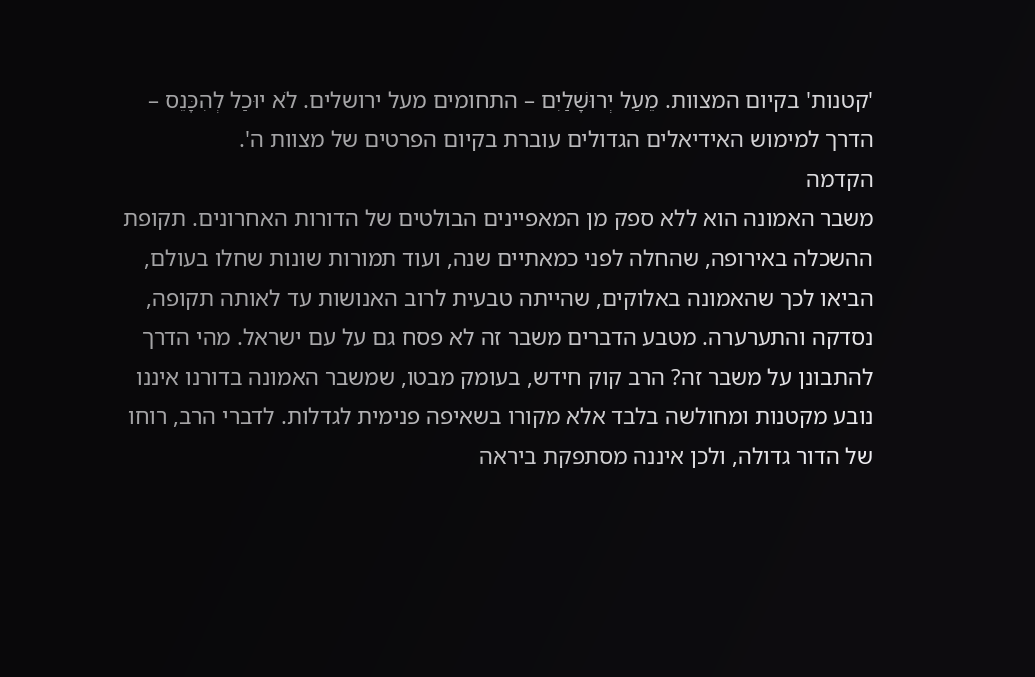'קטנות' בקיום המצוות. מֵעַל יְרוּשָׁלַיִם – התחומים מעל ירושלים. לֹא יוּכַל לְהִכָּנֵס – הדרך למימוש האידיאלים הגדולים עוברת בקיום הפרטים של מצוות ה'.
הקדמה
משבר האמונה הוא ללא ספק מן המאפיינים הבולטים של הדורות האחרונים. תקופת ההשכלה באירופה, שהחלה לפני כמאתיים שנה, ועוד תמורות שונות שחלו בעולם, הביאו לכך שהאמונה באלוקים, שהייתה טבעית לרוב האנושות עד לאותה תקופה, נסדקה והתערערה. מטבע הדברים משבר זה לא פסח גם על עם ישראל. מהי הדרך להתבונן על משבר זה? הרב קוק חידש, בעומק מבטו, שמשבר האמונה בדורנו איננו נובע מקטנות ומחולשה בלבד אלא מקורו בשאיפה פנימית לגדלות. לדברי הרב, רוחו של הדור גדולה, ולכן איננה מסתפקת ביראה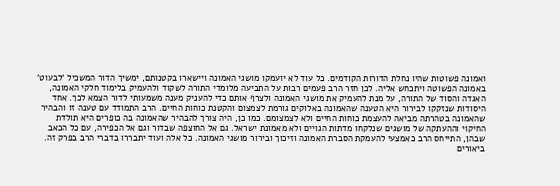ואמונה פשוטות שהיו נחלת הדורות הקודמים. כל עוד לא יועמקו מושגי האמונה ויישארו בקטנותם, ימשיך הדור המשכיל 'לבעוט' באמונה הפשוטה ויתכחש אליה. לכן חזר הרב פעמים רבות על התביעה מלומדי התורה לשקוד ולהעמיק בלימוד חלקי האמונה, האגדה והסוד של התורה, על מנת להעמיק את מושגי האמונה ולצרף אותם כדי להעניק מענה משמעותי לדור הצמא לכך. אחד היסודות שנזקקו לבירור היא הטענה שהאמונה באלוקים גורמת לצמצום והקטנת כוחות החיים. הרב התמודד עם טענה זו והבהיר שהאמונה בטהרתה מביאה להעצמת כוחות החיים ולא לצמצומם. כמו כן, היה צורך להבהיר שהאמונה בה כופרים היא תולדת החיקוי וההעתקה של מושגים שנלקחו מדתות הגויים ולא מאמונת ישראל. גם אל החוצפה שבדור וגם אל הכפירה, עם כל הכאב שבהן, התייחס הרב כאמצעי להעמקת הסברת האמונה וזיכוך ובירור מושגי האמונה. כל אלה ועוד יתבררו בדברי הרב בפרק זה.
ביאורים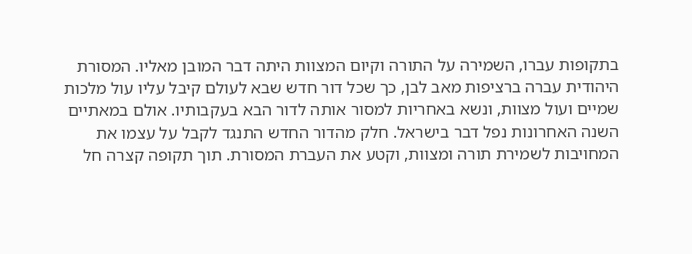בתקופות עברו, השמירה על התורה וקיום המצוות היתה דבר המובן מאליו. המסורת היהודית עברה ברציפות מאב לבן, כך שכל דור חדש שבא לעולם קיבל עליו עול מלכות שמיים ועול מצוות, ונשא באחריות למסור אותה לדור הבא בעקבותיו. אולם במאתיים השנה האחרונות נפל דבר בישראל. חלק מהדור החדש התנגד לקבל על עצמו את המחויבות לשמירת תורה ומצוות, וקטע את העברת המסורת. תוך תקופה קצרה חל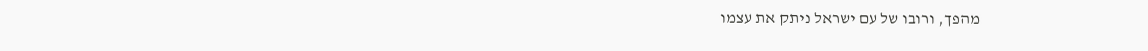מהפך, ורובו של עם ישראל ניתק את עצמו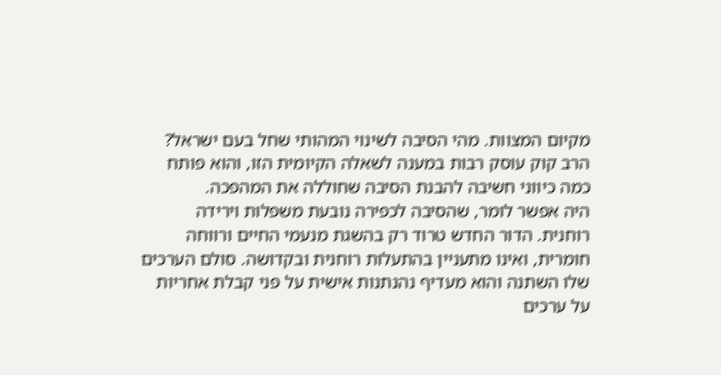מקיום המצוות. מהי הסיבה לשינוי המהותי שחל בעם ישראל? הרב קוק עוסק רבות במענה לשאלה הקיומית הזו, והוא פותח כמה כיווני חשיבה להבנת הסיבה שחוללה את המהפכה.
היה אפשר לומר, שהסיבה לכפירה נובעת משפלות וירידה רוחנית. הדור החדש טרוד רק בהשגת מנעמי החיים ורווחה חומרית, ואינו מתעניין בהתעלות רוחנית ובקדושה. סולם הערכים שלו השתנה והוא מעדיף נהנתנות אישית על פני קבלת אחריות על ערכים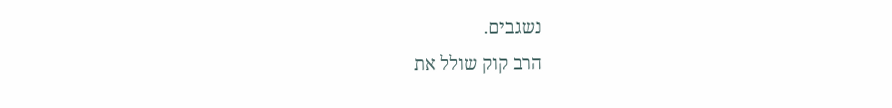נשגבים.
הרב קוק שולל את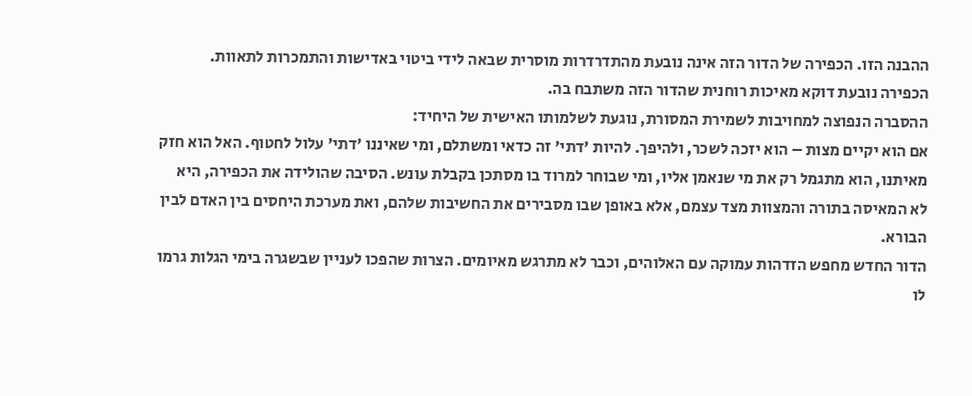ההבנה הזו. הכפירה של הדור הזה אינה נובעת מהתדרדרות מוסרית שבאה לידי ביטוי באדישות והתמכרות לתאוות. הכפירה נובעת דוקא מאיכות רוחנית שהדור הזה משתבח בה.
ההסברה הנפוצה למחויבות לשמירת המסורת, נוגעת לשלמותו האישית של היחיד:
אם הוא יקיים מצות – הוא יזכה לשכר, ולהיפך. להיות 'דתי' זה כדאי ומשתלם, ומי שאיננו 'דתי' עלול לחטוף. האל הוא חזק מאיתנו, הוא מתגמל רק את מי שנאמן אליו, ומי שבוחר למרוד בו מסתכן בקבלת עונש. הסיבה שהולידה את הכפירה, היא לא המאיסה בתורה והמצוות מצד עצמם, אלא באופן שבו מסבירים את החשיבות שלהם, ואת מערכת היחסים בין האדם לבין הבורא.
הדור החדש מחפש הזדהות עמוקה עם האלוהים, וכבר לא מתרגש מאיומים. הצרות שהפכו לעניין שבשגרה בימי הגלות גרמו לו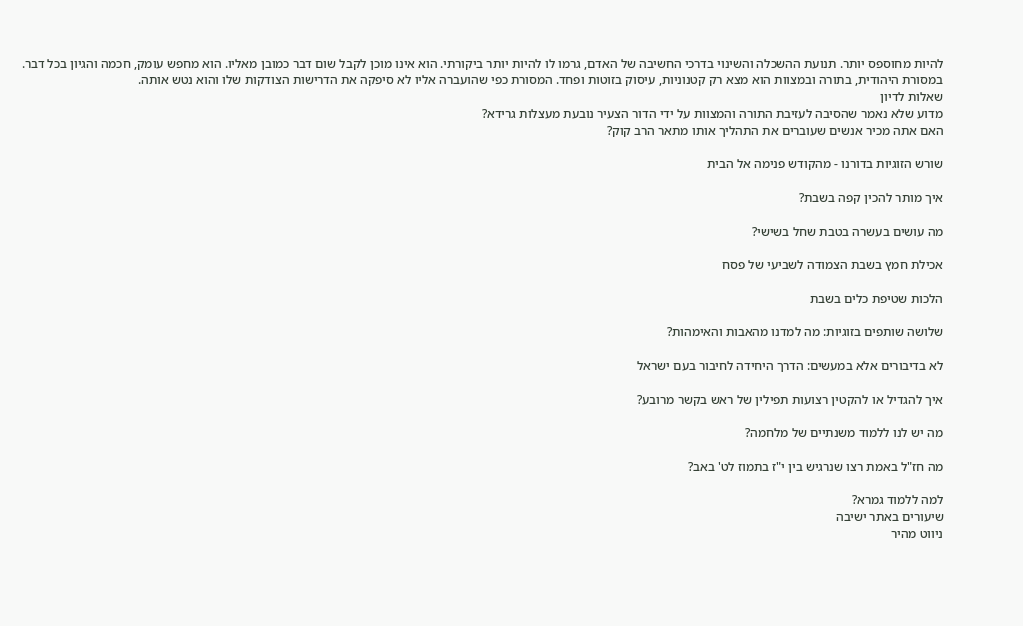להיות מחוספס יותר. תנועת ההשכלה והשינוי בדרכי החשיבה של האדם, גרמו לו להיות יותר ביקורתי. הוא אינו מוכן לקבל שום דבר כמובן מאליו. הוא מחפש עומק, חכמה והגיון בכל דבר. במסורת היהודית, בתורה ובמצוות הוא מצא רק קטנוניות, עיסוק בזוטות ופחד. המסורת כפי שהועברה אליו לא סיפקה את הדרישות הצודקות שלו והוא נטש אותה.
שאלות לדיון
מדוע שלא נאמר שהסיבה לעזיבת התורה והמצוות על ידי הדור הצעיר נובעת מעצלות גרידא?
האם אתה מכיר אנשים שעוברים את התהליך אותו מתאר הרב קוק?

שורש הזוגיות בדורנו - מהקודש פנימה אל הבית

איך מותר להכין קפה בשבת?

מה עושים בעשרה בטבת שחל בשישי?

אכילת חמץ בשבת הצמודה לשביעי של פסח

הלכות שטיפת כלים בשבת

שלושה שותפים בזוגיות: מה למדנו מהאבות והאימהות?

לא בדיבורים אלא במעשים: הדרך היחידה לחיבור בעם ישראל

איך להגדיל או להקטין רצועות תפילין של ראש בקשר מרובע?

מה יש לנו ללמוד משנתיים של מלחמה?

מה חז"ל באמת רצו שנרגיש בין י"ז בתמוז לט' באב?

למה ללמוד גמרא?
שיעורים באתר ישיבה
ניווט מהיר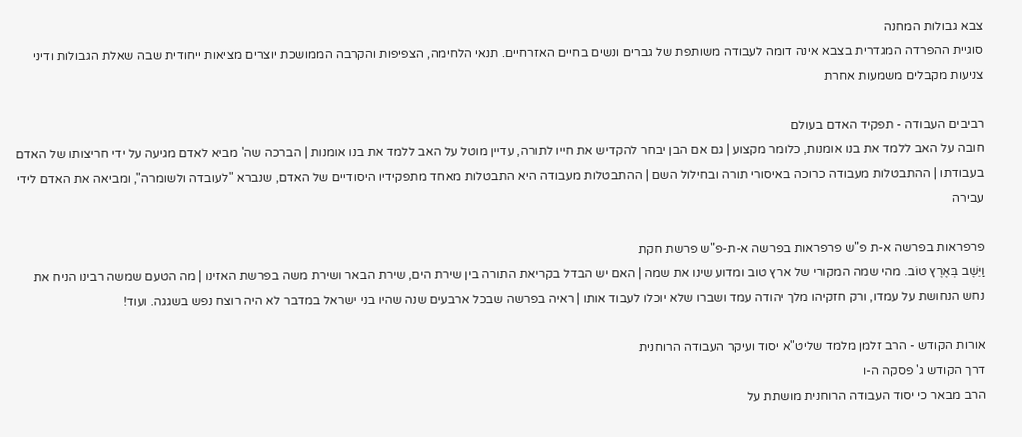צבא גבולות המחנה
סוגיית ההפרדה המגדרית בצבא אינה דומה לעבודה משותפת של גברים ונשים בחיים האזרחיים. תנאי הלחימה, הצפיפות והקרבה הממושכת יוצרים מציאות ייחודית שבה שאלת הגבולות ודיני צניעות מקבלים משמעות אחרת

רביבים העבודה - תפקיד האדם בעולם
חובה על האב ללמד את בנו אומנות, כלומר מקצוע | גם אם הבן יבחר להקדיש את חייו לתורה, עדיין מוטל על האב ללמד את בנו אומנות | הברכה שה' מביא לאדם מגיעה על ידי חריצותו של האדם בעבודתו | ההתבטלות מעבודה כרוכה באיסורי תורה ובחילול השם | ההתבטלות מעבודה היא התבטלות מאחד מתפקידיו היסודיים של האדם, שנברא "לעובדה ולשומרה", ומביאה את האדם לידי עבירה

פרפראות בפרשה א-ת פ"ש פרפראות בפרשה א-ת-פ"ש פרשת חקת
וַיֵּשֶׁב בְּאֶרֶץ טוֹב. מהי שמה המקורי של ארץ טוב ומדוע שינו את שמה | האם יש הבדל בקריאת התורה בין שירת הים, שירת הבאר ושירת משה בפרשת האזינו | מה הטעם שמשה רבינו הניח את נחש הנחושת על עמדו, ורק חזקיהו מלך יהודה עמד ושברו שלא יוכלו לעבוד אותו | ראיה בפרשה שבכל ארבעים שנה שהיו בני ישראל במדבר לא היה רוצח נפש בשגגה. ועוד!

אורות הקודש - הרב זלמן מלמד שליט"א יסוד ועיקר העבודה הרוחנית
דרך הקודש ג' פסקה ה-ו
הרב מבאר כי יסוד העבודה הרוחנית מושתת על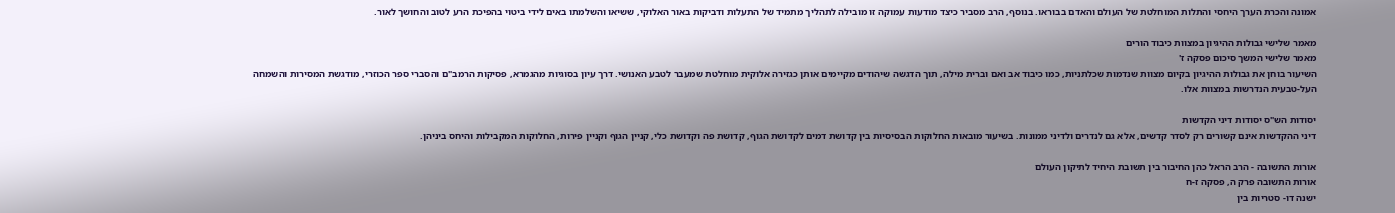אמונה והכרת הערך היחסי והתלות המוחלטת של העולם והאדם בבוראו. בנוסף, הרב מסביר כיצד מודעות עמוקה זו מובילה לתהליך מתמיד של התעלות ודביקות באור האלוקי, ששיאו והשלמתו באים לידי ביטוי בהפיכת הרע לטוב והחושך לאור.

מאמר שלישי גבולות ההיגיון במצוות כיבוד הורים
מאמר שלישי המשך סיכום פסקה ז'
השיעור בוחן את גבולות ההיגיון בקיום מצוות שנדמות שכלתניות, כמו כיבוד אב ואם וברית מילה, תוך הדגשה שיהודים מקיימים אותן כגזירה אלוקית מוחלטת שמעבר לטבע האנושי. דרך עיון בסוגיות מהגמרא, פסיקות הרמב"ם והסברי ספר הכוזרי, מודגשת המסירות והשמחה העל-טבעית הנדרשות במצוות אלו.

יסודות הש"ס יסודות דיני הקדשות
דיני ההקדשות אינם קשורים רק לסדר קדשים, אלא גם לנדרים ולדיני ממונות. בשיעור מובאות החלוקות הבסיסיות בין קדושת דמים לקדושת הגוף, קדושת פה וקדושת כלי, קניין הגוף וקניין פירות, החלוקות המקבילות והיחס ביניהן.

אורות התשובה - הרב הראל כהן החיבור בין תשובת היחיד לתיקון העולם
אורות התשובה פרק ה, פסקה ז-ח
ישנה דו- סטריות בין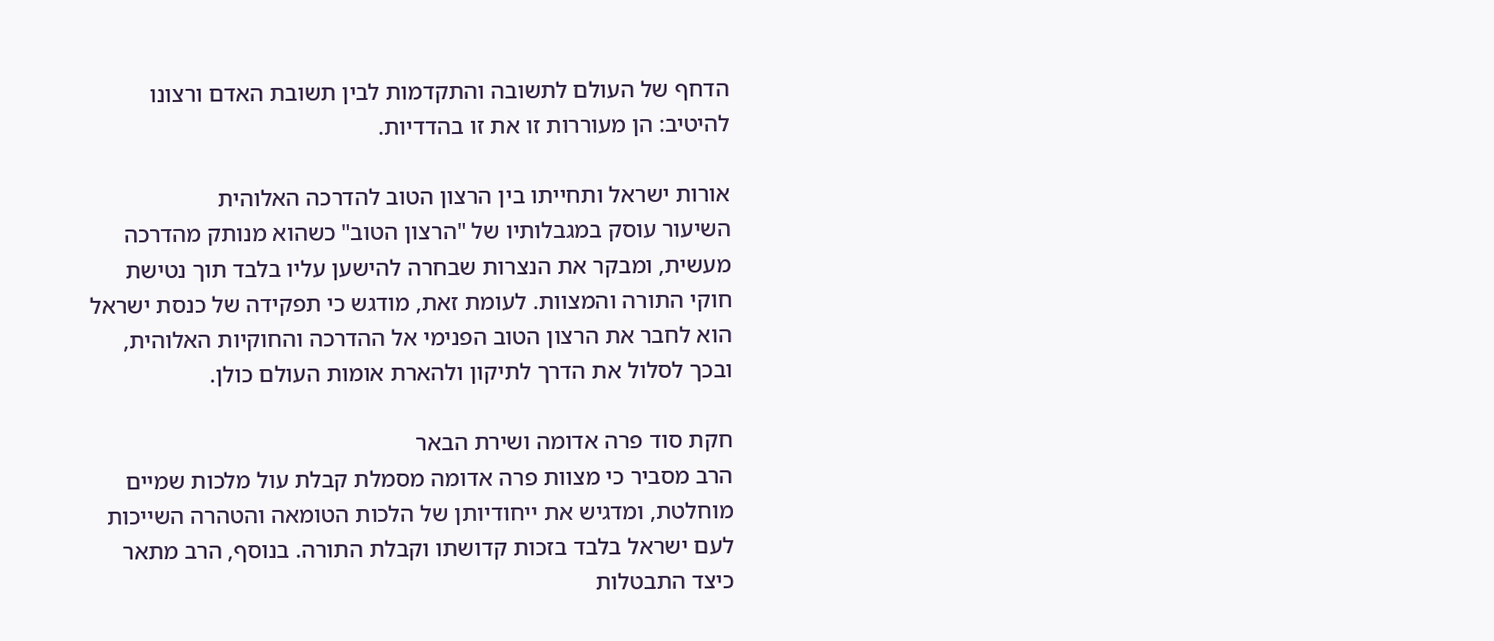הדחף של העולם לתשובה והתקדמות לבין תשובת האדם ורצונו להיטיב: הן מעוררות זו את זו בהדדיות.

אורות ישראל ותחייתו בין הרצון הטוב להדרכה האלוהית
השיעור עוסק במגבלותיו של "הרצון הטוב" כשהוא מנותק מהדרכה מעשית, ומבקר את הנצרות שבחרה להישען עליו בלבד תוך נטישת חוקי התורה והמצוות. לעומת זאת, מודגש כי תפקידה של כנסת ישראל הוא לחבר את הרצון הטוב הפנימי אל ההדרכה והחוקיות האלוהית, ובכך לסלול את הדרך לתיקון ולהארת אומות העולם כולן.

חקת סוד פרה אדומה ושירת הבאר
הרב מסביר כי מצוות פרה אדומה מסמלת קבלת עול מלכות שמיים מוחלטת, ומדגיש את ייחודיותן של הלכות הטומאה והטהרה השייכות לעם ישראל בלבד בזכות קדושתו וקבלת התורה. בנוסף, הרב מתאר כיצד התבטלות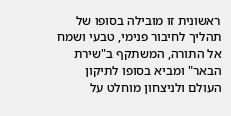ראשונית זו מובילה בסופו של תהליך לחיבור פנימי, טבעי ושמח אל התורה, המשתקף ב"שירת הבאר" ומביא בסופו לתיקון העולם ולניצחון מוחלט על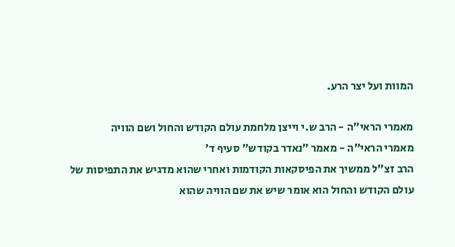המוות ועל יצר הרע.

מאמרי הראי"ה - הרב ש.י וייצן מלחמת עולם הקודש והחול ושם הוויה
מאמרי הראי"ה - מאמר "נאדר בקודש" סעיף ד'
הרב זצ"ל ממשיך את הפיסקאות הקודמות ואחרי שהוא מדגיש את התפיסות של עולם הקודש והחול הוא אומר שיש את שם הוויה שהוא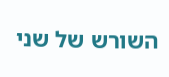השורש של שני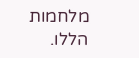מלחמות הללו.